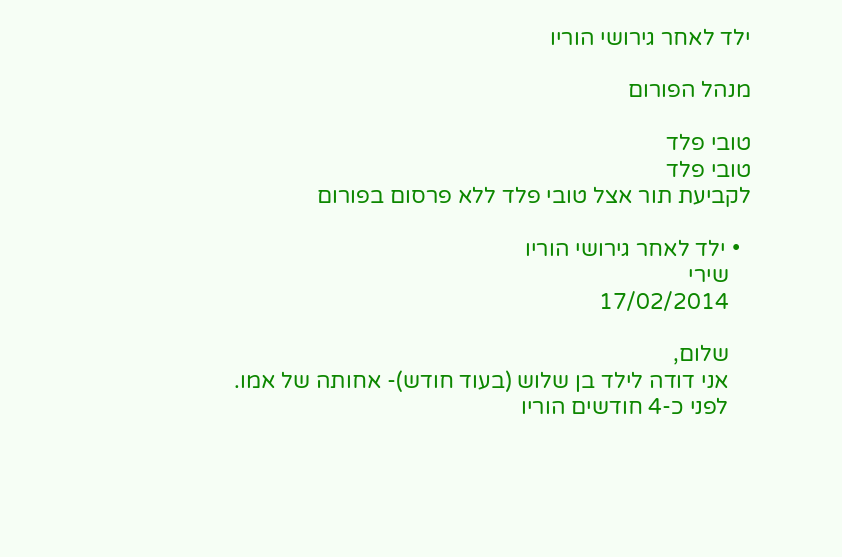ילד לאחר גירושי הוריו

מנהל הפורום

טובי פלד
טובי פלד
לקביעת תור אצל טובי פלד ללא פרסום בפורום

  • ילד לאחר גירושי הוריו
    שירי
    17/02/2014

    שלום,
    אני דודה לילד בן שלוש (בעוד חודש)- אחותה של אמו.
    לפני כ-4 חודשים הוריו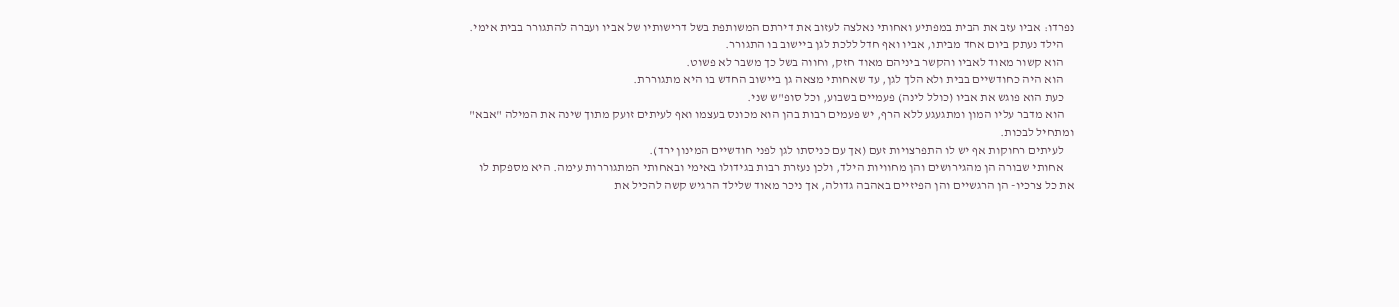נפרדו: אביו עזב את הבית במפתיע ואחותי נאלצה לעזוב את דירתם המשותפת בשל דרישותיו של אביו ועברה להתגורר בבית אימי.
    הילד נעתק ביום אחד מביתו, אביו ואף חדל ללכת לגן ביישוב בו התגורר.
    הוא קשור מאוד לאביו והקשר ביניהם מאוד חזק, וחווה בשל כך משבר לא פשוט.
    הוא היה כחודשיים בבית ולא הלך לגן, עד שאחותי מצאה גן ביישוב החדש בו היא מתגוררת.
    כעת הוא פוגש את אביו (כולל לינה) פעמיים בשבוע, וכל סופ"ש שני.
    הוא מדבר עליו המון ומתגעגע ללא הרף, יש פעמים רבות בהן הוא מכונס בעצמו ואף לעיתים זועק מתוך שינה את המילה "אבא" ומתחיל לבכות.
    לעיתים רחוקות אף יש לו התפרצויות זעם (אך עם כניסתו לגן לפני חודשיים המינון ירד).
    אחותי שבורה הן מהגירושים והן מחוויות הילד, ולכן נעזרת רבות בגידולו באימי ובאחותי המתגוררות עימה. היא מספקת לו את כל צרכיו- הן הרגשיים והן הפיזיים באהבה גדולה, אך ניכר מאוד שלילד הרגיש קשה להכיל את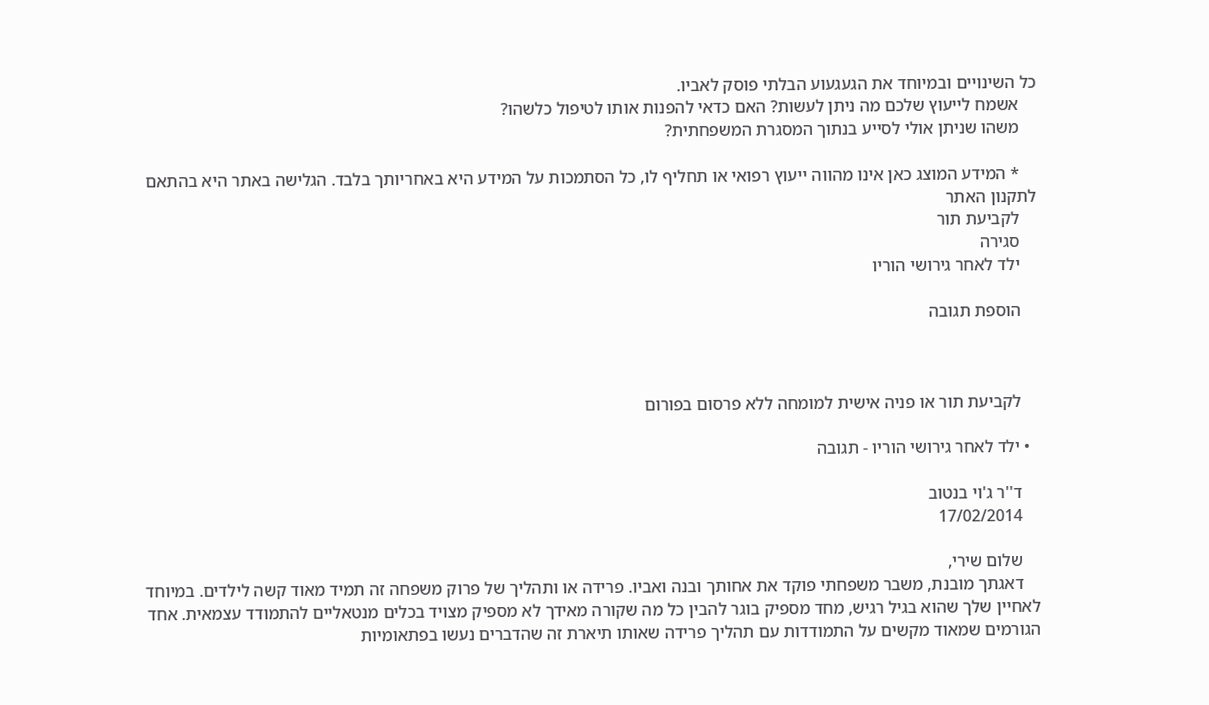כל השינויים ובמיוחד את הגעגעוע הבלתי פוסק לאביו.
    אשמח לייעוץ שלכם מה ניתן לעשות? האם כדאי להפנות אותו לטיפול כלשהו?
    משהו שניתן אולי לסייע בנתוך המסגרת המשפחתית?

    * המידע המוצג כאן אינו מהווה ייעוץ רפואי או תחליף לו, כל הסתמכות על המידע היא באחריותך בלבד. הגלישה באתר היא בהתאם לתקנון האתר
    לקביעת תור
    סגירה
    ילד לאחר גירושי הוריו

    הוספת תגובה



    לקביעת תור או פניה אישית למומחה ללא פרסום בפורום

  • ילד לאחר גירושי הוריו - תגובה

    ד''ר ג'וי בנטוב
    17/02/2014

    שלום שירי,
    דאגתך מובנת, משבר משפחתי פוקד את אחותך ובנה ואביו. פרידה או ותהליך של פרוק משפחה זה תמיד מאוד קשה לילדים. במיוחד לאחיין שלך שהוא בגיל רגיש, מחד מספיק בוגר להבין כל מה שקורה מאידך לא מספיק מצויד בכלים מנטאליים להתמודד עצמאית. אחד הגורמים שמאוד מקשים על התמודדות עם תהליך פרידה שאותו תיארת זה שהדברים נעשו בפתאומיות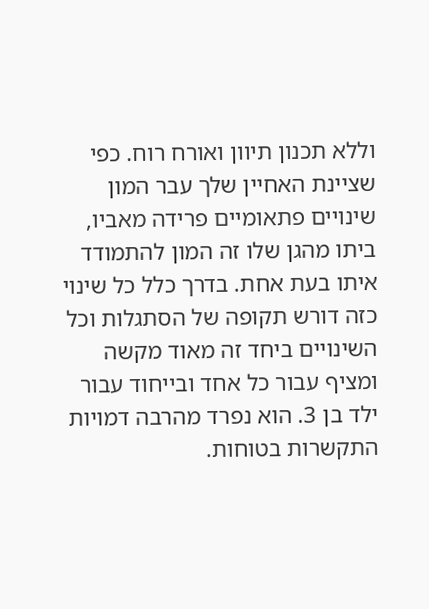וללא תכנון תיוון ואורח רוח. כפי שציינת האחיין שלך עבר המון שינויים פתאומיים פרידה מאביו, ביתו מהגן שלו זה המון להתמודד איתו בעת אחת. בדרך כלל כל שינוי כזה דורש תקופה של הסתגלות וכל השינויים ביחד זה מאוד מקשה ומציף עבור כל אחד ובייחוד עבור ילד בן 3. הוא נפרד מהרבה דמויות התקשרות בטוחות.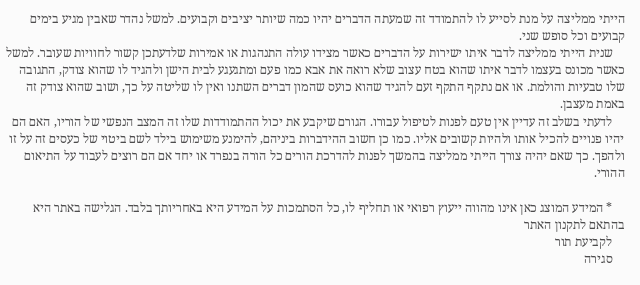הייתי ממליצה על מנת לסייע לו להתמודד זה שמעתה הדברים יהיו כמה שיותר יציבים וקבועים. למשל נהדר שאבין מגיע בימים קבועים וכל סופש שני.
    שנית הייתי ממליצה לדבר איתו ישירות על הדברים כאשר מצידו עולה התנהגות או אמירות שלדעתכן קשור לחוויות שעובר. למשל כאשר מכונס בעצמו לדבר איתו שהוא בטח עצוב שלא רואה את אבא כמו פעם ומתגעגע לבית הישן ולהגיד לו שהוא צודק, התגובה שלו טבעיות והולמת. או אם נתקף התקף זעם להגיד שהוא כועס שהמון דברים השתנו ואין לו שליטה על כך, ושוב שהוא צודק זה באמת מעצבן.
    לדעתי בשלב זה עדיין אין טעם לפנות לטיפול עבורו. הגורם שיקבע את יכול ההתמודדות שלו זה המצב הנפשי של הוריו, האם הם יהיו פנויים להכיל אותו ולהיות קשובים אליו. כמו כן חשוב ההידברות ביניהם, להימנע משימוש בילד לשם ביטוי של כעסים זה על זו ולהפך. כך שאם יהיה צורך הייתי ממליצה בהמשך לפנות להדרכת הורים כל הורה בנפרד או יחד אם הם רוצים לעבוד על התיאום ההורי.

    * המידע המוצג כאן אינו מהווה ייעוץ רפואי או תחליף לו, כל הסתמכות על המידע היא באחריותך בלבד. הגלישה באתר היא בהתאם לתקנון האתר
    לקביעת תור
    סגירה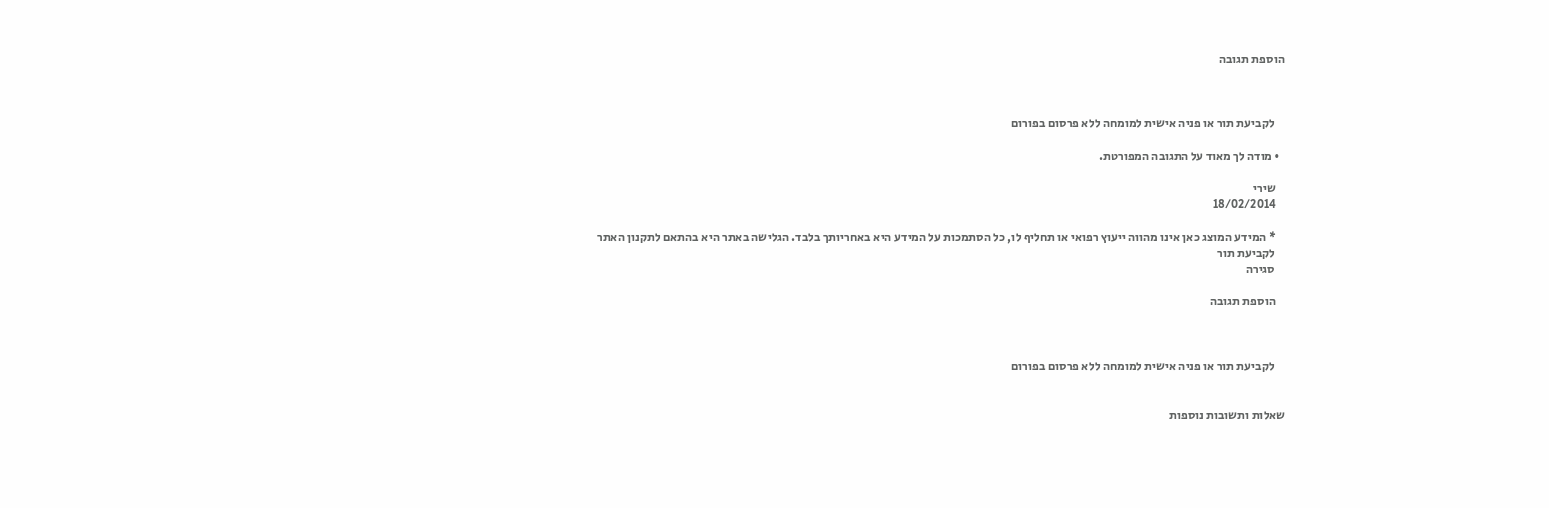הוספת תגובה



    לקביעת תור או פניה אישית למומחה ללא פרסום בפורום

  • מודה לך מאוד על התגובה המפורטת.

    שירי
    18/02/2014

    * המידע המוצג כאן אינו מהווה ייעוץ רפואי או תחליף לו, כל הסתמכות על המידע היא באחריותך בלבד. הגלישה באתר היא בהתאם לתקנון האתר
    לקביעת תור
    סגירה

    הוספת תגובה



    לקביעת תור או פניה אישית למומחה ללא פרסום בפורום


שאלות ותשובות נוספות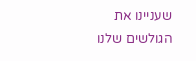שעניינו את הגולשים שלנו